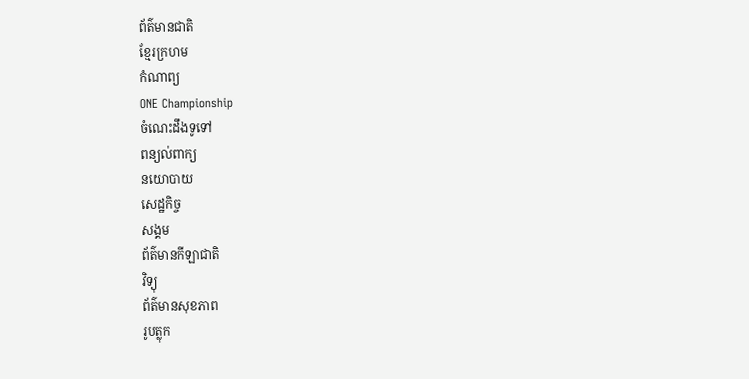ព័ត៌មានជាតិ
ខ្មែរក្រហម
កំណាព្យ
ONE Championship
ចំណេះដឹងទូទៅ
ពន្យល់ពាក្យ
នយោបាយ
សេដ្ឋកិច្ច
សង្គម
ព័ត៌មានកីឡាជាតិ
វិទ្យុ
ព័ត៌មានសុខភាព
រូបត្លុក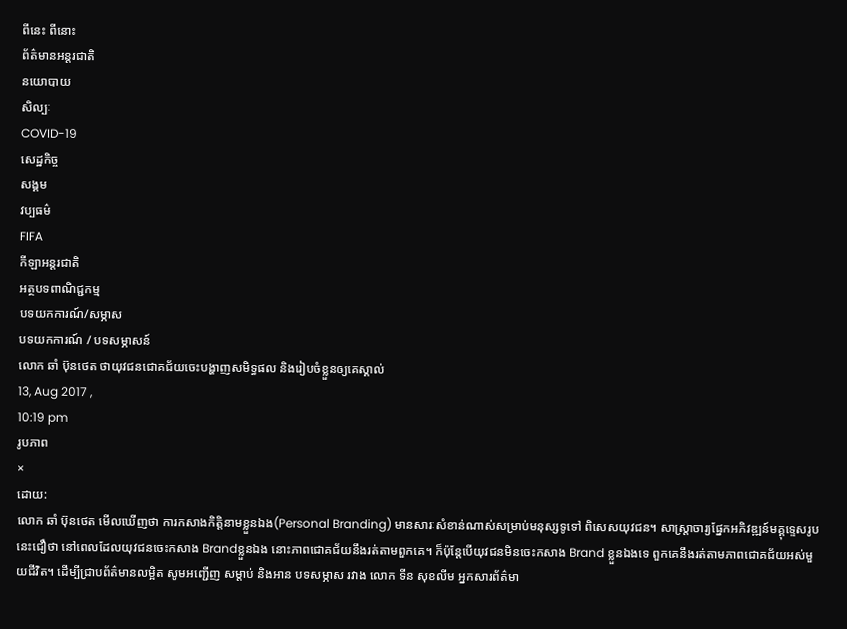ពីនេះ ពីនោះ
ព័ត៌មានអន្តរជាតិ
នយោបាយ
សិល្បៈ
COVID-19
សេដ្ឋកិច្ច
សង្គម
វប្បធម៌
FIFA
កីឡាអន្តរជាតិ
អត្ថបទពាណិជ្ជកម្ម
បទយកការណ៍/សម្ភាស
បទយកការណ៍ / បទសម្ភាសន៍
លោក ឆាំ ប៊ុនថេត ថាយុវជនជោគជ័យចេះបង្ហាញសមិទ្ធផល និងរៀបចំខ្លួនឲ្យគេស្គាល់
13, Aug 2017 ,
10:19 pm
រូបភាព
×
ដោយ:
លោក ឆាំ ប៊ុនថេត មើលឃើញថា ការកសាងកិត្តិនាមខ្លួនឯង(Personal Branding) មានសារៈសំខាន់ណាស់សម្រាប់មនុស្សទូទៅ ពិសេសយុវជន។ សាស្ត្រាចារ្យផ្នែកអភិវឌ្ឍន៍មគ្គុទេ្ទសរូបនេះជឿថា នៅពេលដែលយុវជនចេះកសាង Brandខ្លួនឯង នោះភាពជោគជ័យនឹងរត់តាមពួកគេ។ ក៏ប៉ុន្តែបើយុវជនមិនចេះកសាង Brand ខ្លួនឯងទេ ពួកគេនឹងរត់តាមភាពជោគជ័យអស់មួយជីវិត។ ដើម្បីជ្រាបព័ត៌មានលម្អិត សូមអញ្ជើញ សម្តាប់ និងអាន បទសម្ភាស រវាង លោក ទីន សុខលីម អ្នកសារព័ត៌មា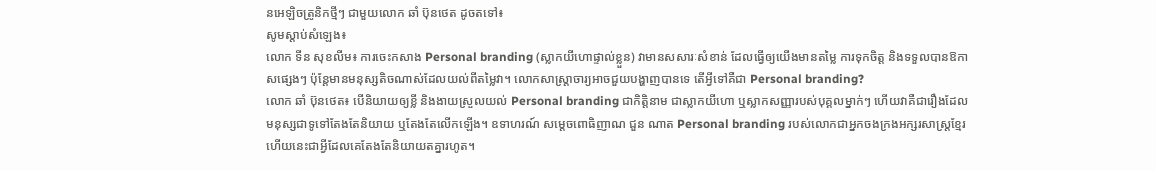នអេឡិចត្រូនិកថ្មីៗ ជាមួយលោក ឆាំ ប៊ុនថេត ដូចតទៅ៖
សូមស្តាប់សំឡេង៖
លោក ទីន សុខលីម៖ ការចេះកសាង Personal branding (ស្លាកយីហោផ្ទាល់ខ្លួន) វាមានសសារៈសំខាន់ ដែលធ្វើឲ្យយើងមានតម្លៃ ការទុកចិត្ត និងទទួលបានឱកាសផ្សេងៗ ប៉ុន្តែមានមនុស្សតិចណាស់ដែលយល់ពីតម្លៃវា។ លោកសាស្ត្រាចារ្យអាចជួយបង្ហាញបានទេ តើអ្វីទៅគឺជា Personal branding?
លោក ឆាំ ប៊ុនថេត៖ បើនិយាយឲ្យខ្លី និងងាយស្រួលយល់ Personal branding ជាកិត្តិនាម ជាស្លាកយីហោ ឬស្លាកសញ្ញារបស់បុគ្គលម្នាក់ៗ ហើយវាគឺជារឿងដែលមនុស្សជាទូទៅតែងតែនិយាយ ឬតែងតែលើកឡើង។ ឧទាហរណ៍ សម្តេចពោធិញាណ ជួន ណាត Personal branding របស់លោកជាអ្នកចងក្រងអក្សរសាស្ត្រខ្មែរ ហើយនេះជាអ្វីដែលគេតែងតែនិយាយតគ្នារហូត។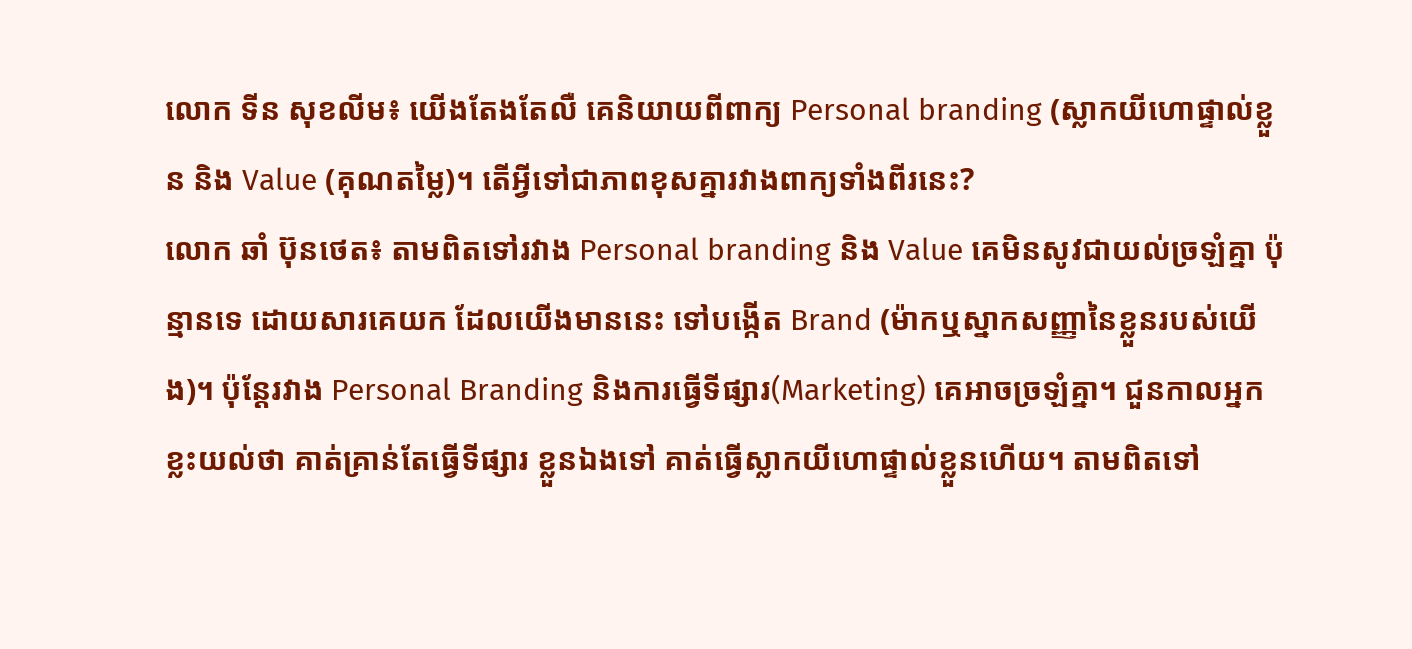លោក ទីន សុខលីម៖ យើងតែងតែលឺ គេនិយាយពីពាក្យ Personal branding (ស្លាកយីហោផ្ទាល់ខ្លួន និង Value (គុណតម្លៃ)។ តើអ្វីទៅជាភាពខុសគ្នារវាងពាក្យទាំងពីរនេះ?
លោក ឆាំ ប៊ុនថេត៖ តាមពិតទៅរវាង Personal branding និង Value គេមិនសូវជាយល់ច្រឡំគ្នា ប៉ុន្មានទេ ដោយសារគេយក ដែលយើងមាននេះ ទៅបង្កើត Brand (ម៉ាកឬស្នាកសញ្ញានៃខ្លួនរបស់យើង)។ ប៉ុន្តែរវាង Personal Branding និងការធ្វើទីផ្សារ(Marketing) គេអាចច្រឡំគ្នា។ ជួនកាលអ្នកខ្លះយល់ថា គាត់គ្រាន់តែធ្វើទីផ្សារ ខ្លួនឯងទៅ គាត់ធ្វើស្លាកយីហោផ្ទាល់ខ្លួនហើយ។ តាមពិតទៅ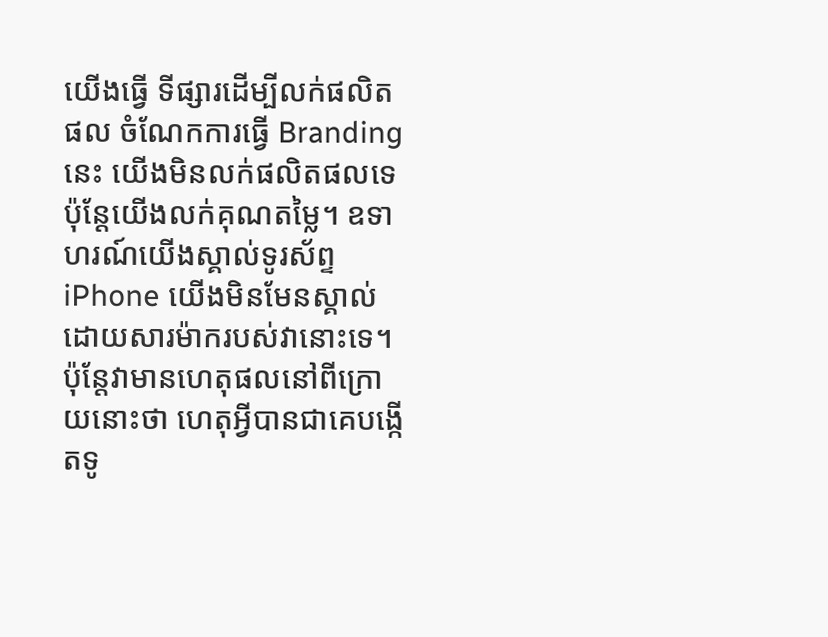យើងធ្វើ ទីផ្សារដើម្បីលក់ផលិតផល ចំណែកការធ្វើ Brandingនេះ យើងមិនលក់ផលិតផលទេ ប៉ុន្តែយើងលក់គុណតម្លៃ។ ឧទាហរណ៍យើងស្គាល់ទូរស័ព្ទ iPhone យើងមិនមែនស្គាល់ដោយសារម៉ាករបស់វានោះទេ។ ប៉ុន្តែវាមានហេតុផលនៅពីក្រោយនោះថា ហេតុអ្វីបានជាគេបង្កើតទូ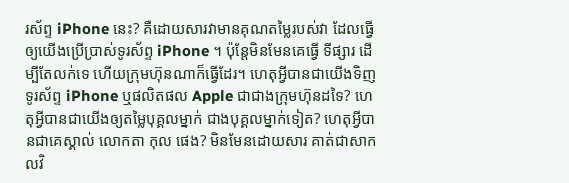រស័ព្ទ iPhone នេះ? គឺដោយសារវាមានគុណតម្លៃរបស់វា ដែលធ្វើឲ្យយើងប្រើប្រាស់ទូរស័ព្ទ iPhone ។ ប៉ុន្តែមិនមែនគេធ្វើ ទីផ្សារ ដើម្បីតែលក់ទេ ហើយក្រុមហ៊ុនណាក៏ធ្វើដែរ។ ហេតុអ្វីបានជាយើងទិញទូរស័ព្ទ iPhone ឬផលិតផល Apple ជាជាងក្រុមហ៊ុនដទៃ? ហេតុអ្វីបានជាយើងឲ្យតម្លៃបុគ្គលម្នាក់ ជាងបុគ្គលម្នាក់ទៀត? ហេតុអ្វីបានជាគេស្គាល់ លោកតា កុល ផេង? មិនមែនដោយសារ គាត់ជាសាកលវិ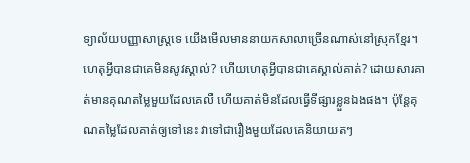ទ្យាល័យបញ្ញាសាស្ត្រទេ យើងមើលមាននាយកសាលាច្រើនណាស់នៅស្រុកខ្មែរ។ ហេតុអ្វីបានជាគេមិនសូវស្គាល់? ហើយហេតុអ្វីបានជាគេស្គាល់គាត់? ដោយសារគាត់មានគុណតម្លៃមួយដែលគេលឺ ហើយគាត់មិនដែលធ្វើទីផ្សារខ្លួនឯងផង។ ប៉ុន្តែគុណតម្លៃដែលគាត់ឲ្យទៅនេះ វាទៅជារឿងមួយដែលគេនិយាយតៗ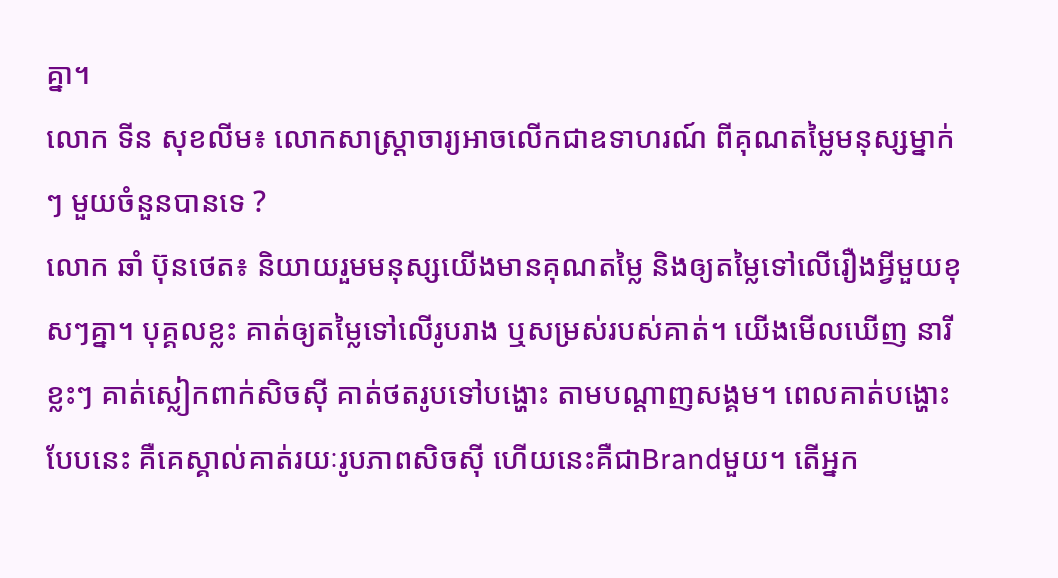គ្នា។
លោក ទីន សុខលីម៖ លោកសាស្ត្រាចារ្យអាចលើកជាឧទាហរណ៍ ពីគុណតម្លៃមនុស្សម្នាក់ៗ មួយចំនួនបានទេ ?
លោក ឆាំ ប៊ុនថេត៖ និយាយរួមមនុស្សយើងមានគុណតម្លៃ និងឲ្យតម្លៃទៅលើរឿងអ្វីមួយខុសៗគ្នា។ បុគ្គលខ្លះ គាត់ឲ្យតម្លៃទៅលើរូបរាង ឬសម្រស់របស់គាត់។ យើងមើលឃើញ នារីខ្លះៗ គាត់ស្លៀកពាក់សិចស៊ី គាត់ថតរូបទៅបង្ហោះ តាមបណ្តាញសង្គម។ ពេលគាត់បង្ហោះបែបនេះ គឺគេស្គាល់គាត់រយៈរូបភាពសិចស៊ី ហើយនេះគឺជាBrandមួយ។ តើអ្នក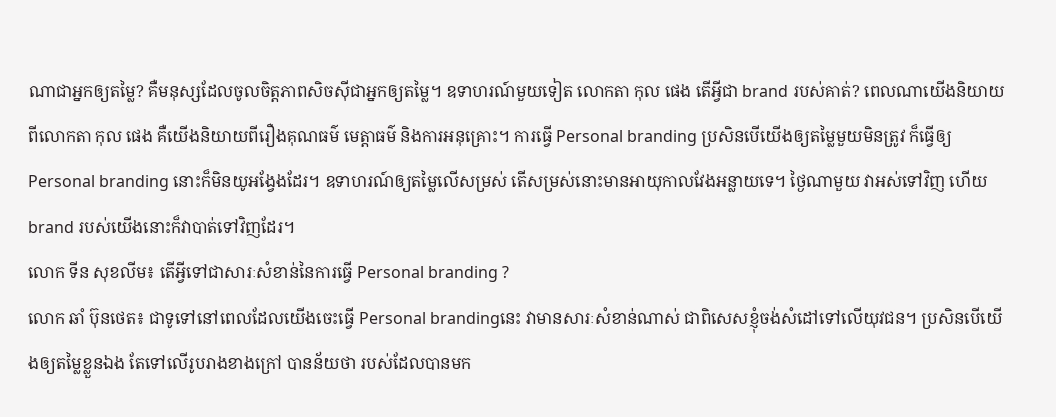ណាជាអ្នកឲ្យតម្លៃ? គឺមនុស្សដែលចូលចិត្តភាពសិចស៊ីជាអ្នកឲ្យតម្លៃ។ ឧទាហរណ៍មួយទៀត លោកតា កុល ផេង តើអ្វីជា brand របស់គាត់? ពេលណាយើងនិយាយពីលោកតា កុល ផេង គឺយើងនិយាយពីរឿងគុណធម៌ មេត្តាធម៌ និងការអនុគ្រោះ។ ការធ្វើ Personal branding ប្រសិនបើយើងឲ្យតម្លៃមួយមិនត្រូវ ក៏ធ្វើឲ្យPersonal branding នោះក៏មិនយូអង្វែងដែរ។ ឧទាហរណ៍ឲ្យតម្លៃលើសម្រស់ តើសម្រស់នោះមានអាយុកាលវែងអន្លាយទេ។ ថ្ងៃណាមួយ វាអស់ទៅវិញ ហើយbrand របស់យើងនោះក៏វាបាត់ទៅវិញដែរ។
លោក ទីន សុខលីម៖ តើអ្វីទៅជាសារៈសំខាន់នៃការធ្វើ Personal branding ?
លោក ឆាំ ប៊ុនថេត៖ ជាទូទៅនៅពេលដែលយើងចេះធ្វើ Personal brandingនេះ វាមានសារៈសំខាន់ណាស់ ជាពិសេសខ្ញុំចង់សំដៅទៅលើយុវជន។ ប្រសិនបើយើងឲ្យតម្លៃខ្លួនឯង តែទៅលើរូបរាងខាងក្រៅ បានន័យថា របស់ដែលបានមក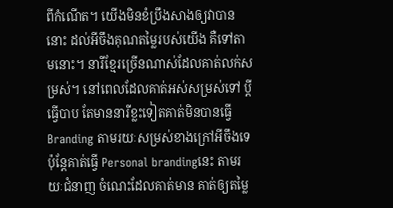ពីកំណើត។ យើងមិនខំប្រឹងសាងឲ្យវាបាននោះ ដល់អីចឹងគុណតម្លៃរបស់យើង គឺទៅតាមនោះ។ នារីខ្មែរច្រើនណាស់ដែលគាត់លក់សម្រស់។ នៅពេលដែលគាត់អស់សម្រស់ទៅ ប្តីធ្វើបាប តែមាននារីខ្លះទៀតគាត់មិនបានធ្វើ Branding តាមរយៈសម្រស់ខាងក្រៅអីចឹងទេ ប៉ុន្តែគាត់ធ្វើ Personal brandingនេះ តាមរយៈជំនាញ ចំណេះដែលគាត់មាន គាត់ឲ្យតម្លៃ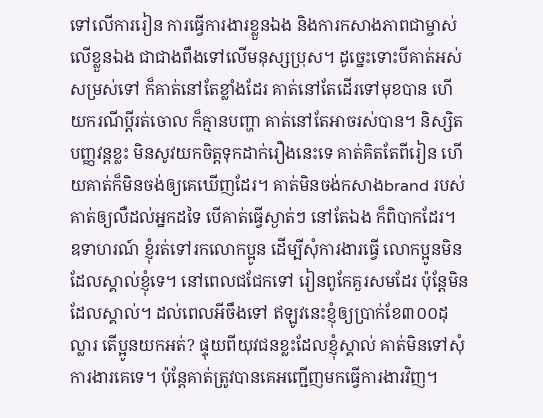ទៅលើការរៀន ការធ្វើការងារខ្លួនឯង និងការកសាងភាពជាម្ចាស់លើខ្លួនឯង ជាជាងពឹងទៅលើមនុស្សប្រុស។ ដូច្នេះទោះបីគាត់អស់សម្រស់ទៅ ក៏គាត់នៅតែខ្លាំងដែរ គាត់នៅតែដើរទៅមុខបាន ហើយករណីប្តីរត់ចោល ក៏គ្មានបញ្ហា គាត់នៅតែអាចរស់បាន។ និស្សិតបញ្ញវន្តខ្លះ មិនសូវយកចិត្តទុកដាក់រឿងនេះទេ គាត់គិតតែពីរៀន ហើយគាត់ក៏មិនចង់ឲ្យគេឃើញដែរ។ គាត់មិនចង់កសាងbrand របស់គាត់ឲ្យលឺដល់អ្នកដទៃ បើគាត់ធ្វើស្ងាត់ៗ នៅតែឯង ក៏ពិបាកដែរ។ ឧទាហរណ៍ ខ្ញុំរត់ទៅរកលោកប្អូន ដើម្បីសុំការងារធ្វើ លោកប្អូនមិនដែលស្គាល់ខ្ញុំទេ។ នៅពេលជជែកទៅ រៀនពូកែគួរសមដែរ ប៉ុន្តែមិនដែលស្គាល់។ ដល់ពេលអីចឹងទៅ ឥឡូវនេះខ្ញុំឲ្យប្រាក់ខែ៣០០ដុល្លារ តើប្អូនយកអត់? ផ្ទុយពីយុវជនខ្លះដែលខ្ញុំស្គាល់ គាត់មិនទៅសុំការងារគេទេ។ ប៉ុន្តែគាត់ត្រូវបានគេអញ្ជើញមកធ្វើការងារវិញ។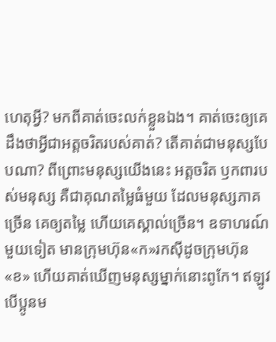ហេតុអ្វី? មកពីគាត់ចេះលក់ខ្លួនឯង។ គាត់ចេះឲ្យគេដឹងថាអ្វីជាអត្តចរិតរបស់គាត់? តើគាត់ជាមនុស្សបែបណា? ពីព្រោះមនុស្សយើងនេះ អត្តចរិត ឫកពារបស់មនុស្ស គឺជាគុណតម្លៃធំមួយ ដែលមនុស្សភាគច្រើន គេឲ្យតម្លៃ ហើយគេស្គាល់ច្រើន។ ឧទាហរណ៍មួយទៀត មានក្រុមហ៊ុន«ក»រកស៊ីដូចក្រុមហ៊ុន«ខ» ហើយគាត់ឃើញមនុស្សម្នាក់នោះពូកែ។ ឥឡូវបើប្អូនម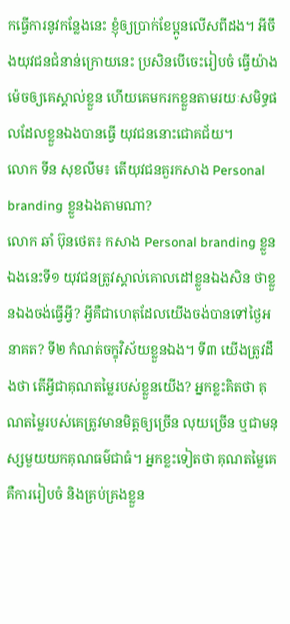កធ្វើការនូវកន្លែងនេះ ខ្ញុំឲ្យប្រាក់ខែប្អូនលើសពីដង។ អីចឹងយុវជនជំនាន់ក្រោយនេះ ប្រសិនបើចេះរៀបចំ ធ្វើយ៉ាងម៉េចឲ្យគេស្គាល់ខ្លួន ហើយគេមករកខ្លួនតាមរយៈសមិទ្ធផលដែលខ្លួនឯងបានធ្វើ យុវជននោះជោគជ័យ។
លោក ទីន សុខលីម៖ តើយុវជនគួរកសាង Personal branding ខ្លួនឯងតាមណា?
លោក ឆាំ ប៊ុនថេត៖ កសាង Personal branding ខ្លួនឯងនេះទី១ យុវជនត្រូវស្គាល់គោលដៅខ្លួនឯងសិន ថាខ្លួនឯងចង់ធ្វើអ្វី? អ្វីគឺជាហេតុដែលយើងចង់បានទៅថ្ងៃអនាគត? ទី២ កំណត់ចក្ខុវិស័យខ្លួនឯង។ ទី៣ យើងត្រូវដឹងថា តើអ្វីជាគុណតម្លៃរបស់ខ្លួនយើង? អ្នកខ្លះគិតថា គុណតម្លៃរបស់គេត្រូវមានមិត្តឲ្យច្រើន លុយច្រើន ឬជាមនុស្សមួយយកគុណធម៌ជាធំ។ អ្នកខ្លះទៀតថា គុណតម្លៃគេ គឺការរៀបចំ និងគ្រប់គ្រងខ្លួន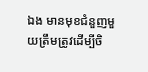ឯង មានមុខជំនួញមួយត្រឹមត្រូវដើម្បីចិ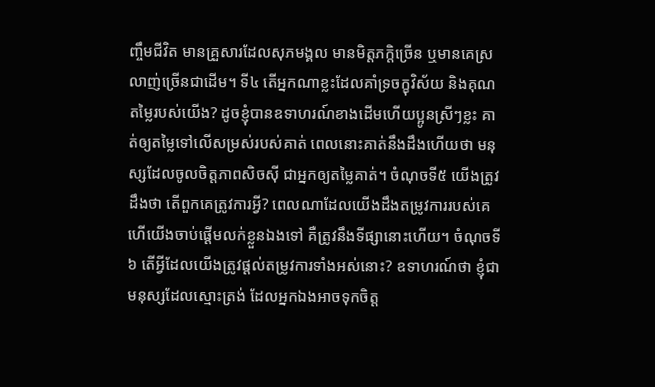ញ្ចឹមជីវិត មានគ្រួសារដែលសុភមង្គល មានមិត្តភក្តិច្រើន ឬមានគេស្រលាញ់ច្រើនជាដើម។ ទី៤ តើអ្នកណាខ្លះដែលគាំទ្រចក្ខុវិស័យ និងគុណតម្លៃរបស់យើង? ដូចខ្ញុំបានឧទាហរណ៍ខាងដើមហើយប្អូនស្រីៗខ្លះ គាត់ឲ្យតម្លៃទៅលើសម្រស់របស់គាត់ ពេលនោះគាត់នឹងដឹងហើយថា មនុស្សដែលចូលចិត្តភាពសិចស៊ី ជាអ្នកឲ្យតម្លៃគាត់។ ចំណុចទី៥ យើងត្រូវដឹងថា តើពួកគេត្រូវការអ្វី? ពេលណាដែលយើងដឹងតម្រូវការរបស់គេ ហើយើងចាប់ផ្តើមលក់ខ្លួនឯងទៅ គឺត្រូវនឹងទីផ្សានោះហើយ។ ចំណុចទី៦ តើអ្វីដែលយើងត្រូវផ្តល់តម្រូវការទាំងអស់នោះ? ឧទាហរណ៍ថា ខ្ញុំជាមនុស្សដែលស្មោះត្រង់ ដែលអ្នកឯងអាចទុកចិត្ត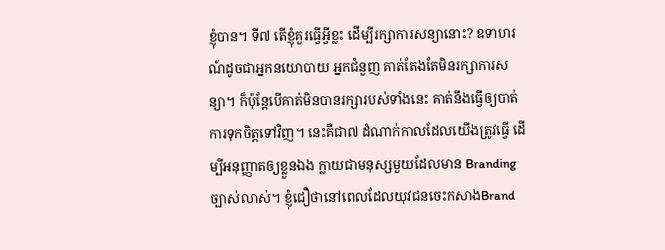ខ្ញុំបាន។ ទី៧ តើខ្ញុំគួរធ្វើអ្វីខ្លះ ដើម្បីរក្សាការសន្យានោះ? ឧទាហរណ៍ដូចជាអ្នកនយោបាយ អ្នកជំនួញ គាត់តែងតែមិនរក្សាការសន្យា។ ក៏ប៉ុន្តែបើគាត់មិនបានរក្សារបស់ទាំងនេះ គាត់នឹងធ្វើឲ្យបាត់ការទុកចិត្តទៅវិញ។ នេះគឺជា៧ ដំណាក់កាលដែលយើងត្រូវធ្វើ ដើម្បីអនុញ្ញាតឲ្យខ្លួនឯង ក្លាយជាមនុស្សមួយដែលមាន Branding ច្បាស់លាស់។ ខ្ញុំជឿថានៅពេលដែលយុវជនចេះកសាងBrand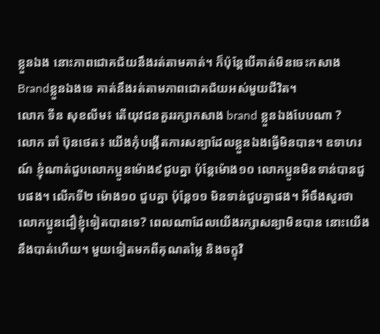ខ្លួនឯង នោះភាពជោគជ័យនឹងរត់តាមគាត់។ ក៏ប៉ុន្តែបើគាត់មិនចេះកសាងBrandខ្លួនឯងទេ គាត់នឹងរត់តាមភាពជោគជ័យអស់មួយជីវិត។
លោក ទីន សុខលីម៖ តើយុវជនគួររក្សាកសាង brand ខ្លួនឯងបែបណា ?
លោក ឆាំ ប៊ុនថេត៖ យើងកុំបង្កើតការសន្យាដែលខ្លួនឯងធ្វើមិនបាន។ ឧទាហរណ៍ ខ្ញុំណាត់ជួបលោកប្អូនម៉ោង៩ជួបគ្នា ប៉ុន្តែម៉ោង១០ លោកប្អូនមិនទាន់បានជួបផង។ លើកទី២ ម៉ោង១០ ជួបគ្នា ប៉ុន្តែ១១ មិនទាន់ជួបគ្នាផង។ អីចឹងសួរថាលោកប្អូនជឿខ្ញុំទៀតបានទេ? ពេលណាដែលយើងរក្សាសន្យាមិនបាន នោះយើងនឹងបាត់ហើយ។ មួយទៀតមកពីគុណតម្លៃ និងចក្ខុវិ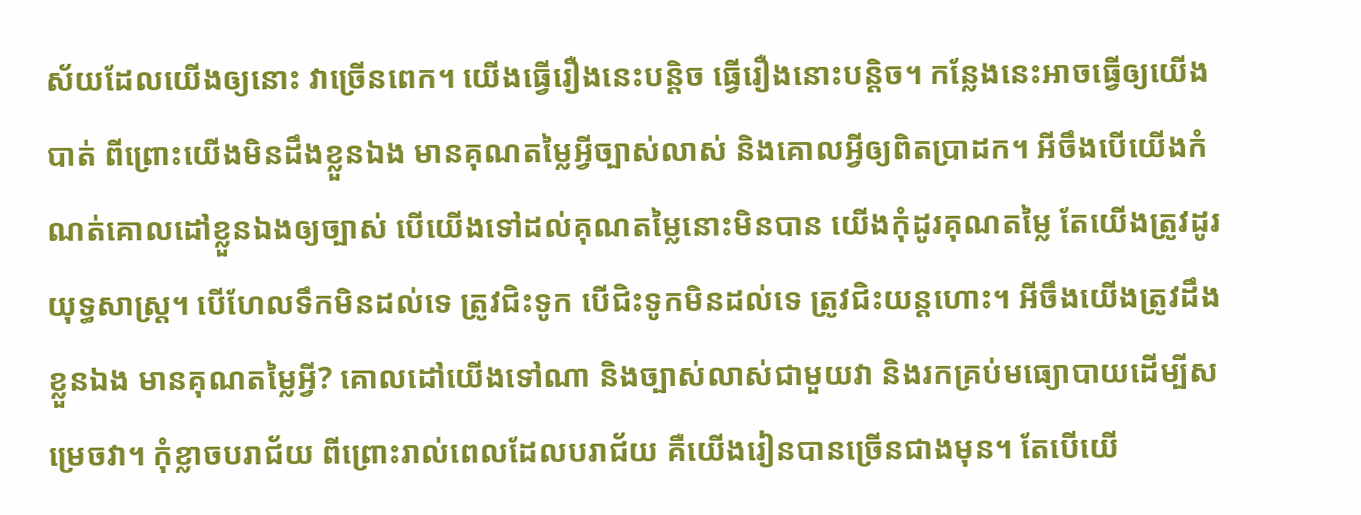ស័យដែលយើងឲ្យនោះ វាច្រើនពេក។ យើងធ្វើរឿងនេះបន្តិច ធ្វើរឿងនោះបន្តិច។ កន្លែងនេះអាចធ្វើឲ្យយើងបាត់ ពីព្រោះយើងមិនដឹងខ្លួនឯង មានគុណតម្លៃអ្វីច្បាស់លាស់ និងគោលអ្វីឲ្យពិតប្រាដក។ អីចឹងបើយើងកំណត់គោលដៅខ្លួនឯងឲ្យច្បាស់ បើយើងទៅដល់គុណតម្លៃនោះមិនបាន យើងកុំដូរគុណតម្លៃ តែយើងត្រូវដូរយុទ្ធសាស្ត្រ។ បើហែលទឹកមិនដល់ទេ ត្រូវជិះទូក បើជិះទូកមិនដល់ទេ ត្រូវជិះយន្តហោះ។ អីចឹងយើងត្រូវដឹងខ្លួនឯង មានគុណតម្លៃអ្វី? គោលដៅយើងទៅណា និងច្បាស់លាស់ជាមួយវា និងរកគ្រប់មធ្យោបាយដើម្បីសម្រេចវា។ កុំខ្លាចបរាជ័យ ពីព្រោះរាល់ពេលដែលបរាជ័យ គឺយើងរៀនបានច្រើនជាងមុន។ តែបើយើ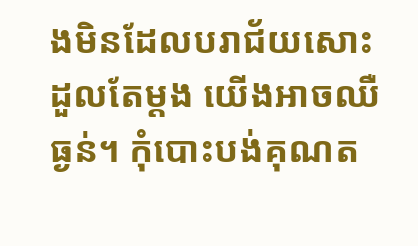ងមិនដែលបរាជ័យសោះ ដួលតែម្តង យើងអាចឈឺធ្ងន់។ កុំបោះបង់គុណត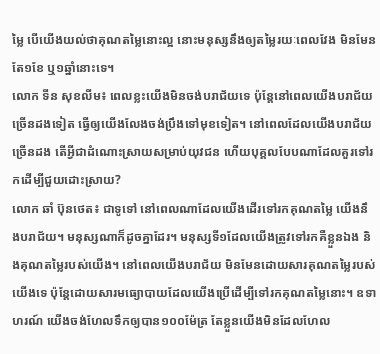ម្លៃ បើយើងយល់ថាគុណតម្លៃនោះល្អ នោះមនុស្សនឹងឲ្យតម្លៃរយៈពេលវែង មិនមែនតែ១ខែ ឬ១ឆ្នាំនោះទេ។
លោក ទីន សុខលីម៖ ពេលខ្លះយើងមិនចង់បរាជ័យទេ ប៉ុន្តែនៅពេលយើងបរាជ័យច្រើនដងទៀត ធ្វើឲ្យយើងលែងចង់ប្រឹងទៅមុខទៀត។ នៅពេលដែលយើងបរាជ័យច្រើនដង តើអ្វីជាដំណោះស្រាយសម្រាប់យុវជន ហើយបុគ្គលបែបណាដែលគួរទៅរកដើម្បីជួយដោះស្រាយ?
លោក ឆាំ ប៊ុនថេត៖ ជាទូទៅ នៅពេលណាដែលយើងដើរទៅរកគុណតម្លៃ យើងនឹងបរាជ័យ។ មនុស្សណាក៏ដូចគ្នាដែរ។ មនុស្សទី១ដែលយើងត្រូវទៅរកគឺខ្លួនឯង និងគុណតម្លៃរបស់យើង។ នៅពេលយើងបរាជ័យ មិនមែនដោយសារគុណតម្លៃរបស់យើងទេ ប៉ុន្តែដោយសារមធ្យោបាយដែលយើងប្រើដើម្បីទៅរកគុណតម្លៃនោះ។ ឧទាហរណ៍ យើងចង់ហែលទឹកឲ្យបាន១០០ម៉ែត្រ តែខ្លួនយើងមិនដែលហែល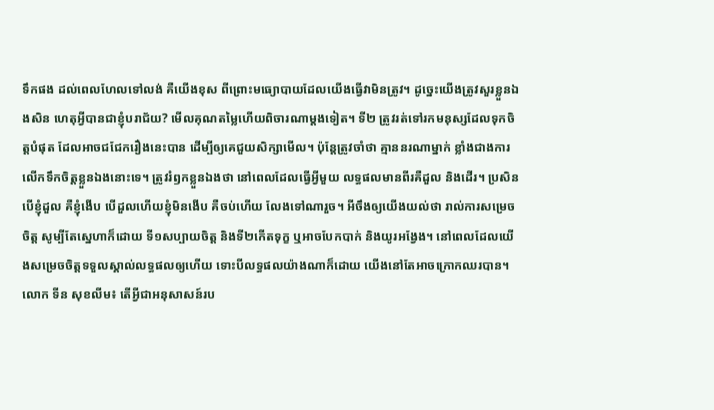ទឹកផង ដល់ពេលហែលទៅលង់ គឺយើងខុស ពីព្រោះមធ្យោបាយដែលយើងធ្វើវាមិនត្រូវ។ ដូច្នេះយើងត្រូវសួរខ្លួនឯងសិន ហេតុអ្វីបានជាខ្ញុំបរាជ័យ? មើលគុណតម្លៃហើយពិចារណាម្តងទៀត។ ទី២ ត្រូវរត់ទៅរកមនុស្សដែលទុកចិត្តបំផុត ដែលអាចជជែករឿងនេះបាន ដើម្បីឲ្យគេជួយសិក្សាមើល។ ប៉ុន្តែត្រូវចាំថា គ្មាននរណាម្នាក់ ខ្លាំងជាងការលើកទឹកចិត្តខ្លួនឯងនោះទេ។ ត្រូវរំឭកខ្លួនឯងថា នៅពេលដែលធ្វើអ្វីមួយ លទ្ធផលមានពីរគឺដួល និងដើរ។ ប្រសិនបើខ្ញុំដួល គឺខ្ញុំងើប បើដួលហើយខ្ញុំមិនងើប គឺចប់ហើយ លែងទៅណារួច។ អីចឹងឲ្យយើងយល់ថា រាល់ការសម្រេចចិត្ត សូម្បីតែស្នេហាក៏ដោយ ទី១សប្បាយចិត្ត និងទី២កើតទុក្ខ ឬអាចបែកបាក់ និងយូរអង្វែង។ នៅពេលដែលយើងសម្រេចចិត្តទទួលស្គាល់លទ្ធផលឲ្យហើយ ទោះបីលទ្ធផលយ៉ាងណាក៏ដោយ យើងនៅតែអាចក្រោកឈរបាន។
លោក ទីន សុខលីម៖ តើអ្វីជាអនុសាសន៍រប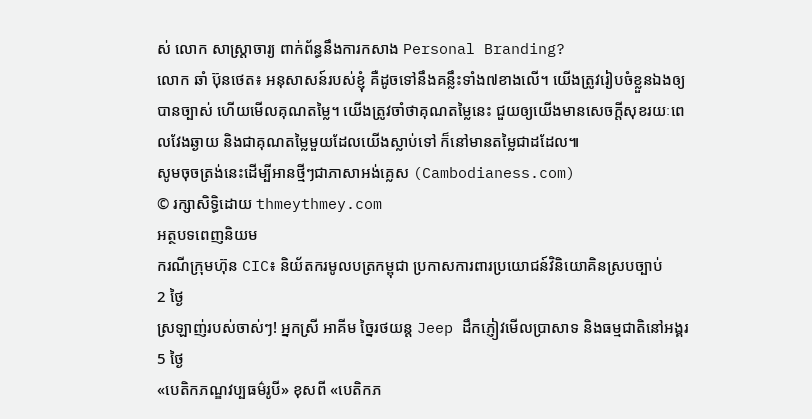ស់ លោក សាស្ត្រាចារ្យ ពាក់ព័ន្ធនឹងការកសាង Personal Branding?
លោក ឆាំ ប៊ុនថេត៖ អនុសាសន៍របស់ខ្ញុំ គឺដូចទៅនឹងគន្លឹះទាំង៧ខាងលើ។ យើងត្រូវរៀបចំខ្លួនឯងឲ្យបានច្បាស់ ហើយមើលគុណតម្លៃ។ យើងត្រូវចាំថាគុណតម្លៃនេះ ជួយឲ្យយើងមានសេចក្តីសុខរយៈពេលវែងឆ្ងាយ និងជាគុណតម្លៃមួយដែលយើងស្លាប់ទៅ ក៏នៅមានតម្លៃជាដដែល៕
សូមចុចត្រង់នេះដើម្បីអានថ្មីៗជាភាសាអង់គ្លេស (Cambodianess.com)
© រក្សាសិទ្ធិដោយ thmeythmey.com
អត្ថបទពេញនិយម
ករណីក្រុមហ៊ុន CIC៖ និយ័តករមូលបត្រកម្ពុជា ប្រកាសការពារប្រយោជន៍វិនិយោគិនស្របច្បាប់
2 ថ្ងៃ
ស្រឡាញ់របស់ចាស់ៗ! អ្នកស្រី អាគីម ច្នៃរថយន្ត Jeep ដឹកភ្ញៀវមើលប្រាសាទ និងធម្មជាតិនៅអង្គរ
5 ថ្ងៃ
«បេតិកភណ្ឌវប្បធម៌រូបី» ខុសពី «បេតិកភ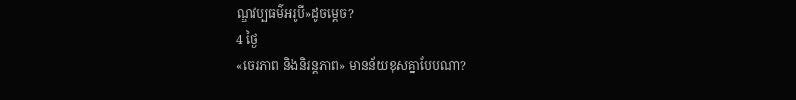ណ្ឌវប្បធម៌អរូបី»ដូចម្តេច?
4 ថ្ងៃ
«ចេរភាព និងនិរន្តភាព» មានន័យខុសគ្នាបែបណា?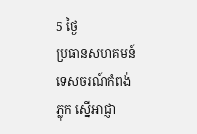5 ថ្ងៃ
ប្រធានសហគមន៍ទេសចរណ៍កំពង់ភ្លុក ស្នើអាជ្ញា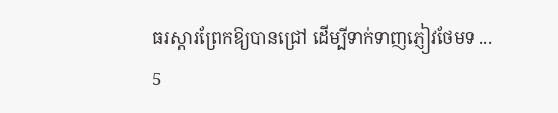ធរស្ដារព្រែកឱ្យបានជ្រៅ ដើម្បីទាក់ទាញភ្ញៀវថែមទ ...
5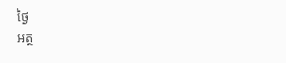ថ្ងៃ
អត្ថ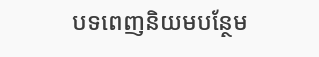បទពេញនិយមបន្ថែម